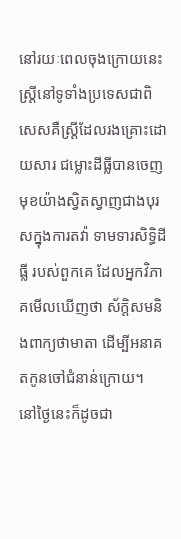នៅរយៈពេលចុងក្រោយនេះ ស្ដ្រីនៅទូទាំងប្រទេសជាពិសេសគឺស្ដ្រីដែលរងគ្រោះដោយសារ ជម្លោះដីធ្លីបានចេញមុខយ៉ាងស្វិតស្វាញជាងបុរសក្នុងការតវ៉ា ទាមទារសិទ្ធិដីធ្លី របស់ពួកគេ ដែលអ្នកវិភាគមើលឃើញថា ស័ក្តិសមនិងពាក្យថាមាតា ដើម្បីអនាគតកូនចៅជំនាន់ក្រោយ។
នៅថ្ងៃនេះក៏ដូចជា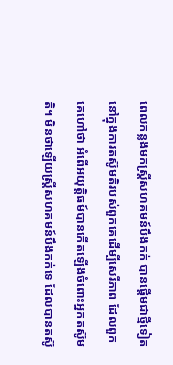ពេលកន្លងមកស្ដ្រីសហគមន៍បឹងកក់ បានផ្ដើមជាថ្មីទៀតនៅក្នុងការតស៊ូមតិរបស់ពួកគេដើម្បីសេរីភាព ដែលពួកគេហៅថា អំពើអយុត្ដិធម៍បានកើតឡើងចំពោះអ្នកតស៊ូមតិ។ មិនថាឡើយស្ដ្រីសហគមន៍បឹងកក់ទេ ដែលបានតស៊ូ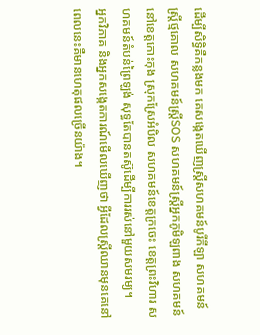ដើម្បីសិទ្ធិគឺកន្លងមក គេសង្កេតឃើញស្ដ្រីសហគមន៍បូរីកីឡា សហគមន៍ស្ដ្រីថ្មគោល សហគមន៍ស្ដ្រីSOS សហគមន៍ស្ដ្រីអ្នកភូមិឡពាង សហគមន៍នៅខេត្ដកោះកុង ស្រុកស្រែអំបិល សហគមន៍ខេត្ដក្រចេះ ខេត្ដព្រះវិហារ សហគមន៍តំបន់ព្រៃឡង់ សុទ្ធតែបានតស៊ូដើម្បីការរស់នៅមួយសមរម្យ។
អ្នកវិភាគ និងអ្នកសង្កេតការណ៍មើលឃើញថា អ្វីដែលស្ដ្រីឈានមុនគេនៅពេលនេះគឺមានហេតុផលច្រើនយ៉ាង។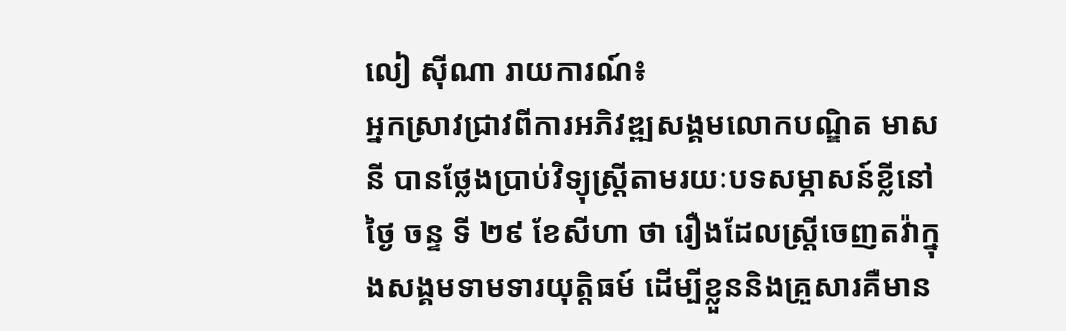លៀ ស៊ីណា រាយការណ៍៖
អ្នកស្រាវជ្រាវពីការអភិវឌ្ឍសង្គមលោកបណ្ឌិត មាស នី បានថ្លែងប្រាប់វិទ្យុស្ដ្រីតាមរយៈបទសម្ភាសន៍ខ្លីនៅថ្ងៃ ចន្ទ ទី ២៩ ខែសីហា ថា រឿងដែលស្ដ្រីចេញតវ៉ាក្នុងសង្គមទាមទារយុត្ដិធម៍ ដើម្បីខ្លួននិងគ្រួសារគឺមាន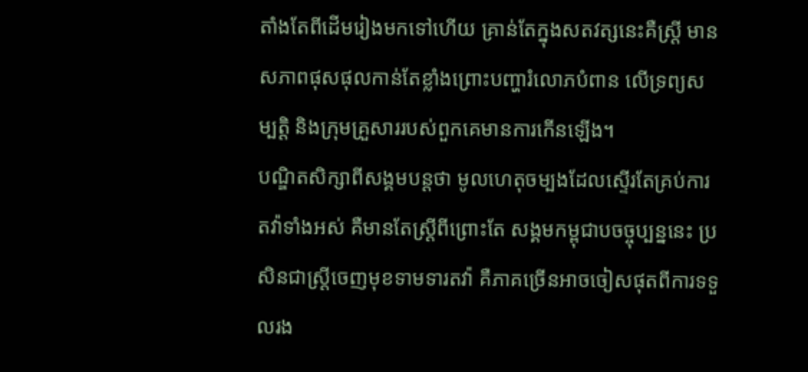តាំងតែពីដើមរៀងមកទៅហើយ គ្រាន់តែក្នុងសតវត្សនេះគឺស្ដ្រី មានសភាពផុសផុលកាន់តែខ្លាំងព្រោះបញ្ហារំលោភបំពាន លើទ្រព្យសម្បត្ដិ និងក្រុមគ្រួសាររបស់ពួកគេមានការកើនឡើង។
បណ្ឌិតសិក្សាពីសង្គមបន្ដថា មូលហេតុចម្បងដែលស្ទើរតែគ្រប់ការតវ៉ាទាំងអស់ គឺមានតែស្ដ្រីពីព្រោះតែ សង្គមកម្ពុជាបចច្ចុប្បន្ននេះ ប្រសិនជាស្ដ្រីចេញមុខទាមទារតវ៉ា គឺភាគច្រើនអាចចៀសផុតពីការទទួលរង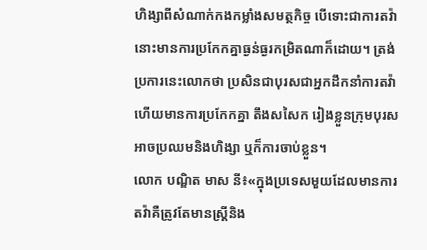ហិង្សាពីសំណាក់កងកម្លាំងសមត្ថកិច្ច បើទោះជាការតវ៉ានោះមានការប្រកែកគ្នាធ្ងន់ធ្ងរកម្រិតណាក៏ដោយ។ ត្រង់ប្រការនេះលោកថា ប្រសិនជាបុរសជាអ្នកដឹកនាំការតវ៉ាហើយមានការប្រកែកគ្នា តឹងសសៃក រៀងខ្លួនក្រុមបុរសអាចប្រឈមនិងហិង្សា ឬក៏ការចាប់ខ្លួន។
លោក បណ្ឌិត មាស នី៖«ក្នុងប្រទេសមួយដែលមានការតវ៉ាគឺត្រូវតែមានស្ដ្រីនិង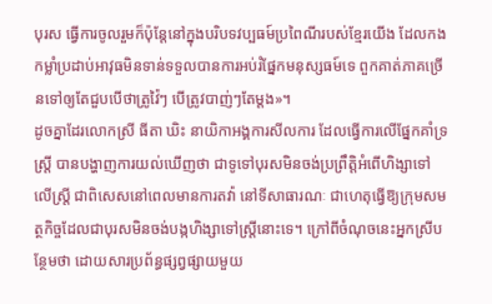បុរស ធ្វើការចូលរួមក៏ប៉ុន្ដែនៅក្នុងបរិបទវប្បធម៍ប្រពៃណីរបស់ខ្មែរយើង ដែលកងកម្លាំប្រដាប់អាវុធមិនទាន់ទទួលបានការអប់រំផ្នែកមនុស្សធម៍ទេ ពួកគាត់ភាគច្រើនទៅឲ្យតែជួបបើថាត្រូវ៉ៃៗ បើត្រូវបាញ់ៗតែម្ដង»។
ដូចគ្នាដែរលោកស្រី ធីតា ឃិះ នាយិកាអង្គការសីលការ ដែលធ្វើការលើផ្នែកគាំទ្រស្ដ្រី បានបង្ហាញការយល់ឃើញថា ជាទូទៅបុរសមិនចង់ប្រព្រឹត្ដិអំពើហិង្សាទៅលើស្ដ្រី ជាពិសេសនៅពេលមានការតវ៉ា នៅទីសាធារណៈ ជាហេតុធ្វើឱ្យក្រុមសមត្ថកិច្ចដែលជាបុរសមិនចង់បង្កហិង្សាទៅស្ដ្រីនោះទេ។ ក្រៅពីចំណុចនេះអ្នកស្រីបន្ថែមថា ដោយសារប្រព័ន្ធផ្សព្វផ្សាយមួយ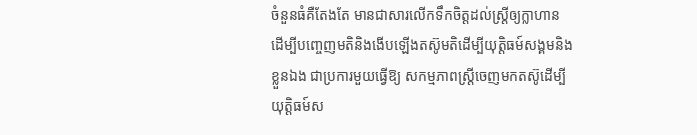ចំនួនធំគឺតែងតែ មានជាសារលើកទឹកចិត្ដដល់ស្ដ្រីឲ្យក្លាហាន ដើម្បីបញ្ចេញមតិនិងងើបឡើងតស៊ូមតិដើម្បីយុត្ដិធម៍សង្គមនិងខ្លួនឯង ជាប្រការមួយធ្វើឱ្យ សកម្មភាពស្ដ្រីចេញមកតស៊ូដើម្បីយុត្ដិធម៍ស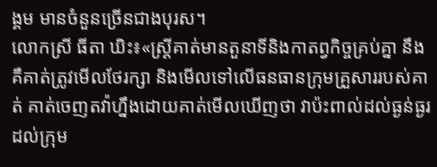ង្គម មានចំនួនច្រើនជាងបុរស។
លោកស្រី ធីតា ឃិះ៖«ស្ដ្រីគាត់មានតួនាទីនិងកាតព្វកិច្ចគ្រប់គ្នា នឹងគឺគាត់ត្រូវមើលថែរក្សា និងមើលទៅលើធនធានក្រុមគ្រួសាររបស់គាត់ គាត់ចេញតវ៉ាហ្នឹងដោយគាត់មើលឃើញថា វាប៉ះពាល់ដល់ធ្ងន់ធ្ងរដល់ក្រុម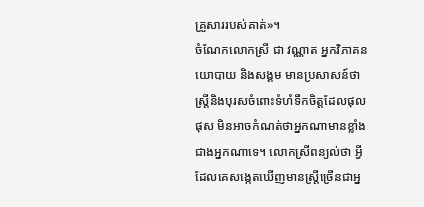គ្រួសាររបស់គាត់»។
ចំណែកលោកស្រី ជា វណ្ណាត អ្នកវិភាគនយោបាយ និងសង្គម មានប្រសាសន៍ថា ស្ដ្រីនិងបុរសចំពោះទំហំទឹកចិត្ដដែលផុលផុស មិនអាចកំណត់ថាអ្នកណាមានខ្លាំងជាងអ្នកណាទេ។ លោកស្រីពន្យល់ថា អ្វីដែលគេសង្កេតឃើញមានស្ដ្រីច្រើនជាអ្ន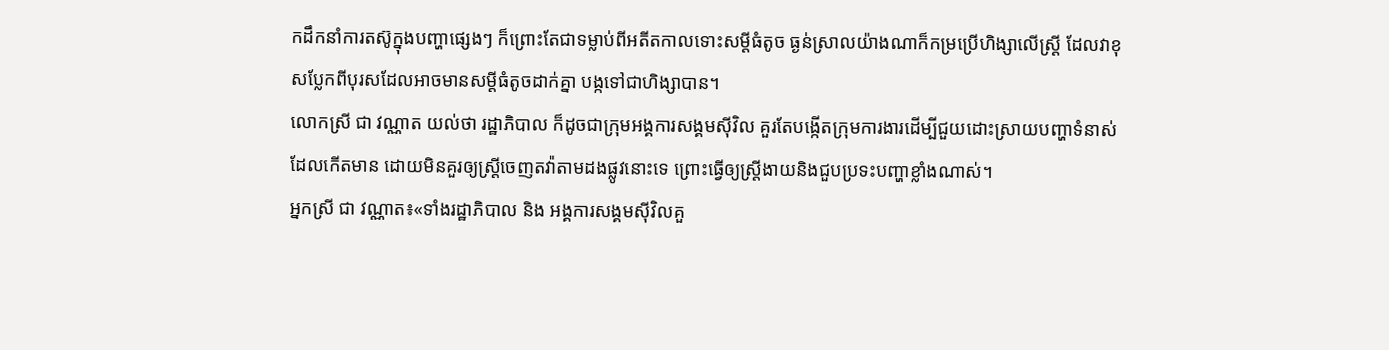កដឹកនាំការតស៊ូក្នុងបញ្ហាផ្សេងៗ ក៏ព្រោះតែជាទម្លាប់ពីអតីតកាលទោះសម្ដីធំតូច ធ្ងន់ស្រាលយ៉ាងណាក៏កម្រប្រើហិង្សាលើស្ដ្រី ដែលវាខុសប្លែកពីបុរសដែលអាចមានសម្ដីធំតូចដាក់គ្នា បង្កទៅជាហិង្សាបាន។
លោកស្រី ជា វណ្ណាត យល់ថា រដ្ឋាភិបាល ក៏ដូចជាក្រុមអង្គការសង្គមស៊ីវិល គួរតែបង្កើតក្រុមការងារដើម្បីជួយដោះស្រាយបញ្ហាទំនាស់ដែលកើតមាន ដោយមិនគួរឲ្យស្ដ្រីចេញតវ៉ាតាមដងផ្លូវនោះទេ ព្រោះធ្វើឲ្យស្ដ្រីងាយនិងជួបប្រទះបញ្ហាខ្លាំងណាស់។
អ្នកស្រី ជា វណ្ណាត៖«ទាំងរដ្ឋាភិបាល និង អង្គការសង្គមស៊ីវិលគួ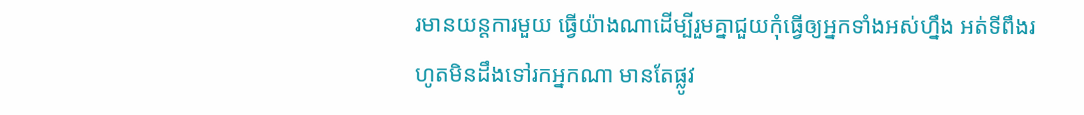រមានយន្ដការមួយ ធ្វើយ៉ាងណាដើម្បីរួមគ្នាជួយកុំធ្វើឲ្យអ្នកទាំងអស់ហ្នឹង អត់ទីពឹងរហូតមិនដឹងទៅរកអ្នកណា មានតែផ្លូវ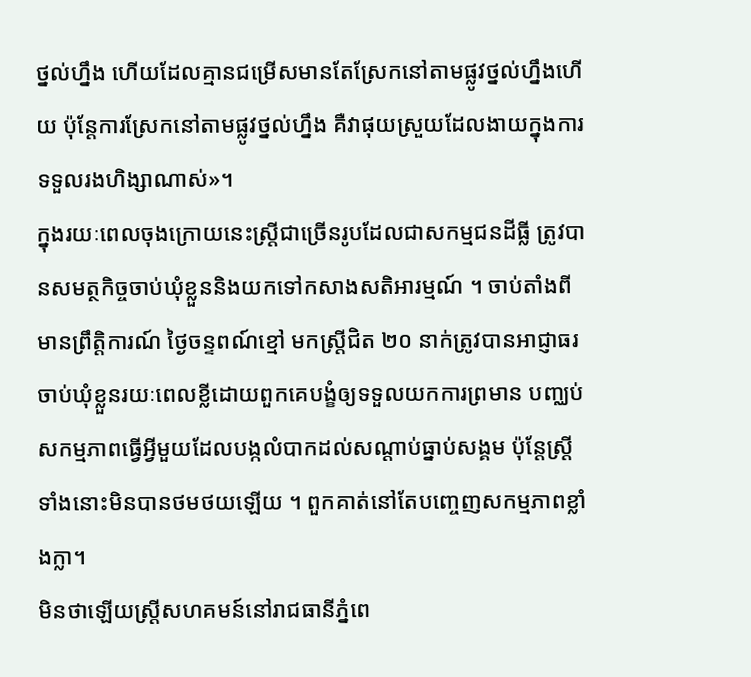ថ្នល់ហ្នឹង ហើយដែលគ្មានជម្រើសមានតែស្រែកនៅតាមផ្លូវថ្នល់ហ្នឹងហើយ ប៉ុន្ដែការស្រែកនៅតាមផ្លូវថ្នល់ហ្នឹង គឺវាផុយស្រួយដែលងាយក្នុងការទទួលរងហិង្សាណាស់»។
ក្នុងរយៈពេលចុងក្រោយនេះស្ដ្រីជាច្រើនរូបដែលជាសកម្មជនដីធ្លី ត្រូវបានសមត្ថកិច្ចចាប់ឃុំខ្លួននិងយកទៅកសាងសតិអារម្មណ៍ ។ ចាប់តាំងពីមានព្រឹត្ដិការណ៍ ថ្ងៃចន្ទពណ៍ខ្មៅ មកស្ដ្រីជិត ២០ នាក់ត្រូវបានអាជ្ញាធរចាប់ឃុំខ្លួនរយៈពេលខ្លីដោយពួកគេបង្ខំឲ្យទទួលយកការព្រមាន បញ្ឈប់សកម្មភាពធ្វើអ្វីមួយដែលបង្កលំបាកដល់សណ្ដាប់ធ្នាប់សង្គម ប៉ុន្ដែស្ដ្រីទាំងនោះមិនបានថមថយឡើយ ។ ពួកគាត់នៅតែបញ្ចេញសកម្មភាពខ្លាំងក្លា។
មិនថាឡើយស្ដ្រីសហគមន៍នៅរាជធានីភ្នំពេ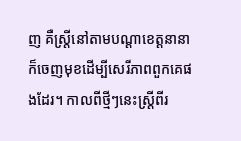ញ គឺស្ដ្រីនៅតាមបណ្ដាខេត្ដនានាក៏ចេញមុខដើម្បីសេរីភាពពួកគេផងដែរ។ កាលពីថ្មីៗនេះស្ដ្រីពីរ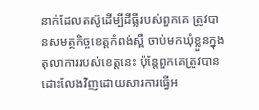នាក់ដែលតស៊ូដើម្បីដីធ្លីរបស់ពួកគេ ត្រូវបានសមត្ថកិច្ចខេត្ដកំពង់ស្ពឺ ចាប់មកឃុំខ្លួនក្នុងតុលាការរបស់ខេត្ដនេះ ប៉ុន្ដែពួកគេត្រូវបានដោះលែងវិញដោយសារការធ្វើអ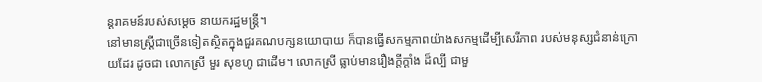ន្ដរាគមន៍របស់សម្ដេច នាយករដ្ឋមន្ដ្រី។
នៅមានស្ដ្រីជាច្រើនទៀតស្ថិតក្នុងជួរគណបក្សនយោបាយ ក៏បានធ្វើសកម្មភាពយ៉ាងសកម្មដើម្បីសេរីភាព របស់មនុស្សជំនាន់ក្រោយដែរ ដូចជា លោកស្រី មួរ សុខហូ ជាដើម។ លោកស្រី ធ្លាប់មានរឿងក្ដីក្ដាំង ដ៏ល្បី ជាមួ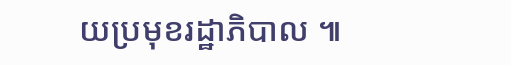យប្រមុខរដ្ឋាភិបាល ៕